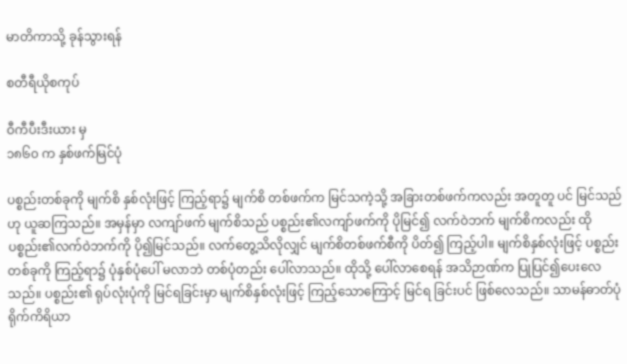မာတိကာသို့ ခုန်သွားရန်

စတီရီယိုစကုပ်

ဝီကီပီးဒီးယား မှ
၁၈၆၀ က နှစ်ဖက်မြင်ပုံ

ပစ္စည်းတစ်ခုကို မျက်စိ နှစ်လုံးဖြင့် ကြည့်ရာ၌ မျက်စိ တစ်ဖက်က မြင်သကဲ့သို့ အခြားတစ်ဖက်ကလည်း အတူတူ ပင် မြင်သည်ဟု ယူဆကြသည်။ အမှန်မှာ လကျာ်ဖက် မျက်စိသည် ပစ္စည်း၏လကျာ်ဖက်ကို ပိုမြင်၍ လက်ဝဲဘက် မျက်စိကလည်း ထိုပစ္စည်း၏လက်ဝဲဘက်ကို ပို၍မြင်သည်။ လက်တွေ့သိလိုလျှင် မျက်စိတစ်ဖက်စီကို ပိတ်၍ ကြည့်ပါ။ မျက်စိနှစ်လုံးဖြင့် ပစ္စည်း တစ်ခုကို ကြည့်ရာ၌ ပုံနှစ်ပုံပေါ် မလာဘဲ တစ်ပုံတည်း ပေါ်လာသည်။ ထိုသို့ ပေါ်လာစေရန် အသိဉာဏ်က ပြုပြင်၍ပေးလေသည်။ ပစ္စည်း၏ ရုပ်လုံးပုံကို မြင်ရခြင်းမှာ မျက်စိနှစ်လုံးဖြင့် ကြည့်သောကြောင့် မြင်ရ ခြင်းပင် ဖြစ်လေသည်။ သာမန်ဓာတ်ပုံရိုက်ကိရိယာ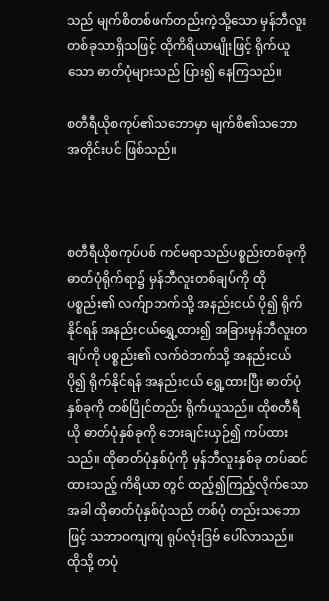သည် မျက်စိတစ်ဖက်တည်းကဲ့သို့သော မှန်ဘီလူးတစ်ခုသာရှိသဖြင့် ထိုကိရိယာမျိုးဖြင့် ရိုက်ယူသော ဓာတ်ပုံများသည် ပြား၍ နေကြသည်။

စတီရီယိုစကုပ်၏သဘောမှာ မျက်စိ၏သဘောအတိုင်းပင် ဖြစ်သည်။



စတီရီယိုစကုပ်ပစ် ကင်မရာသည်ပစ္စည်းတစ်ခုကို ဓာတ်ပုံရိုက်ရာ၌ မှန်ဘီလူးတစ်ချပ်ကို ထို ပစ္စည်း၏ လက်ျာဘက်သို့ အနည်းငယ် ပို၍ ရိုက်နိုင်ရန် အနည်းငယ်ရွှေ့ထား၍ အခြားမှန်ဘီလူးတချပ်ကို ပစ္စည်း၏ လက်ဝဲဘက်သို့ အနည်းငယ်ပို၍ ရိုက်နိုင်ရန် အနည်းငယ် ရွှေ့ထားပြီး ဓာတ်ပုံနှစ်ခုကို တစ်ပြိုင်တည်း ရိုက်ယူသည်။ ထိုစတီရီယို ဓာတ်ပုံနှစ်ခုကို ဘေးချင်းယှဉ်၍ ကပ်ထားသည်။ ထိုဓာတ်ပုံနှစ်ပုံကို မှန်ဘီလူးနှစ်ခု တပ်ဆင်ထားသည့် ကိရိယာ တွင် ထည့်၍ကြည့်လိုက်သောအခါ ထိုဓာတ်ပုံနှစ်ပုံသည် တစ်ပုံ တည်းသဘောဖြင့် သဘာဝကျကျ ရုပ်လုံးဒြဗ် ပေါ်လာသည်။ ထိုသို့ တပုံ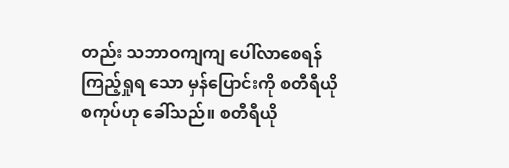တည်း သဘာဝကျကျ ပေါ်လာစေရန် ကြည့်ရှုရ သော မှန်ပြောင်းကို စတီရီယိုစကုပ်ဟု ခေါ်သည်။ စတီရီယို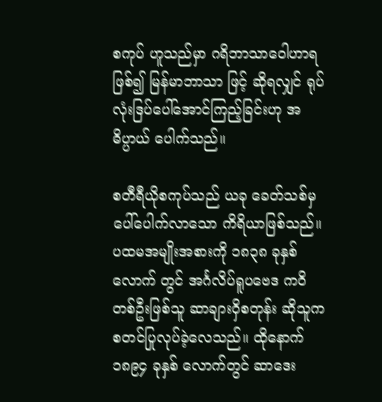စကုပ် ဟူသည်မှာ ဂရိဘာသာဝေါဟာရဖြစ်၍ မြန်မာဘာသာ ဖြင့် ဆိုရလျှင် ရုပ်လုံးဒြပ်ပေါ်အောင်ကြည့်ခြင်းဟု အဓိပ္ပာယ် ပေါက်သည်။

စတီရီယိုစကုပ်သည် ယခု ခေတ်သစ်မှ ပေါ်ပေါက်လာသော ကိရိယာဖြစ်သည်။ ပထမအမျိုးအစားကို ၁၈၃၈ ခုနှစ်လောက် တွင် အင်္ဂလိပ်ရူပဗေဒ ကဝိတစ်ဦးဖြစ်သူ ဆာချားဝှိစတုန်း ဆိုသူက စတင်ပြုလုပ်ခဲ့လေသည်။ ထိုနောက် ၁၈၉၄ ခုနှစ် လောက်တွင် ဆာဒေး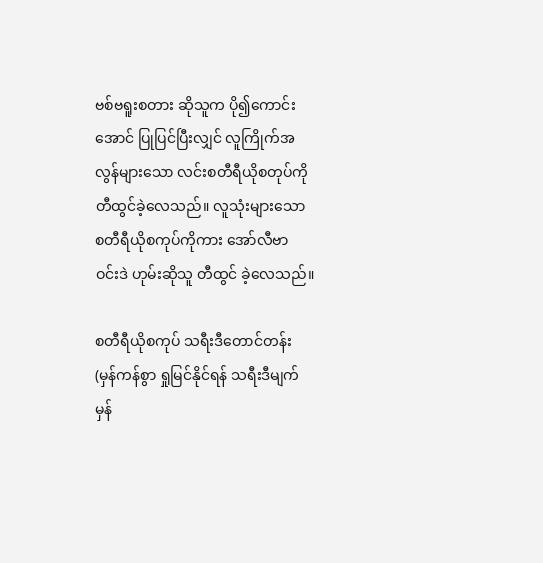ဗစ်ဗရူးစတား ဆိုသူက ပို၍ကောင်းအောင် ပြုပြင်ပြီးလျှင် လူကြိုက်အလွန်များသော လင်းစတီရီယိုစတုပ်ကို တီထွင်ခဲ့လေသည်။ လူသုံးများသော စတီရီယိုစကုပ်ကိုကား အော်လီဗာ ဝင်းဒဲ ဟုမ်းဆိုသူ တီထွင် ခဲ့လေသည်။

စတီရီယိုစကုပ် သရီးဒီတောင်တန်း (မှန်ကန်စွာ ရှုမြင်နိုင်ရန် သရီးဒီမျက်မှန်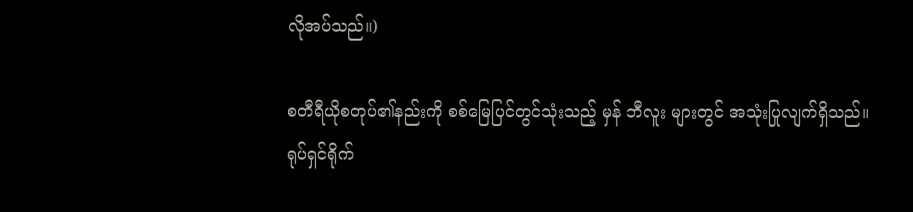လိုအပ်သည်။)

စတီရီယိုစတုပ်၏နည်းကို စစ်မြေပြင်တွင်သုံးသည့် မှန် ဘီလူး များတွင် အသုံးပြုလျက်ရှိသည်။ ရုပ်ရှင်ရိုက်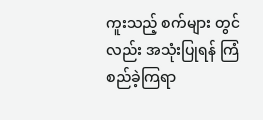ကူးသည့် စက်များ တွင်လည်း အသုံးပြုရန် ကြံစည်ခဲ့ကြရာ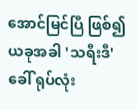အောင်မြင်ပြီ ဖြစ်၍ ယခုအခါ 'သရီးဒီ'ခေါ် ရုပ်လုံး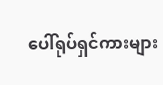ပေါ်ရုပ်ရှင်ကားများ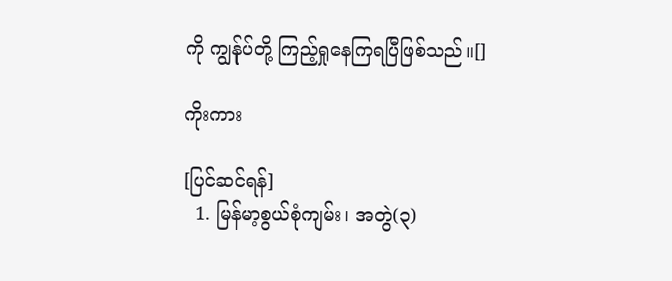ကို ကျွန်ုပ်တို့ ကြည့်ရှုနေကြရပြီဖြစ်သည်။[]

ကိုးကား

[ပြင်ဆင်ရန်]
  1. မြန်မာ့စွယ်စုံကျမ်း၊ အတွဲ(၃)